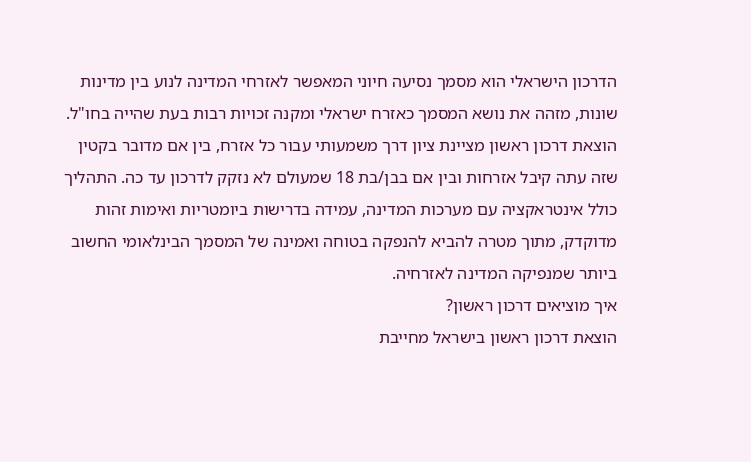הדרכון הישראלי הוא מסמך נסיעה חיוני המאפשר לאזרחי המדינה לנוע בין מדינות שונות, מזהה את נושא המסמך כאזרח ישראלי ומקנה זכויות רבות בעת שהייה בחו"ל. הוצאת דרכון ראשון מציינת ציון דרך משמעותי עבור כל אזרח, בין אם מדובר בקטין שזה עתה קיבל אזרחות ובין אם בבן/בת 18 שמעולם לא נזקק לדרכון עד כה. התהליך כולל אינטראקציה עם מערכות המדינה, עמידה בדרישות ביומטריות ואימות זהות מדוקדק, מתוך מטרה להביא להנפקה בטוחה ואמינה של המסמך הבינלאומי החשוב ביותר שמנפיקה המדינה לאזרחיה.
איך מוציאים דרכון ראשון?
הוצאת דרכון ראשון בישראל מחייבת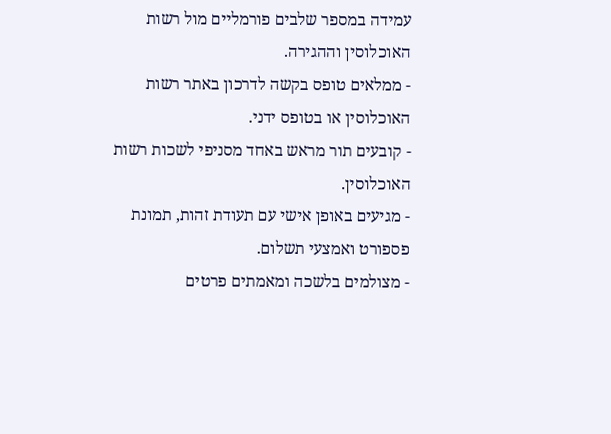עמידה במספר שלבים פורמליים מול רשות האוכלוסין וההגירה.
- ממלאים טופס בקשה לדרכון באתר רשות האוכלוסין או בטופס ידני.
- קובעים תור מראש באחד מסניפי לשכות רשות האוכלוסין.
- מגיעים באופן אישי עם תעודת זהות, תמונת פספורט ואמצעי תשלום.
- מצולמים בלשכה ומאמתים פרטים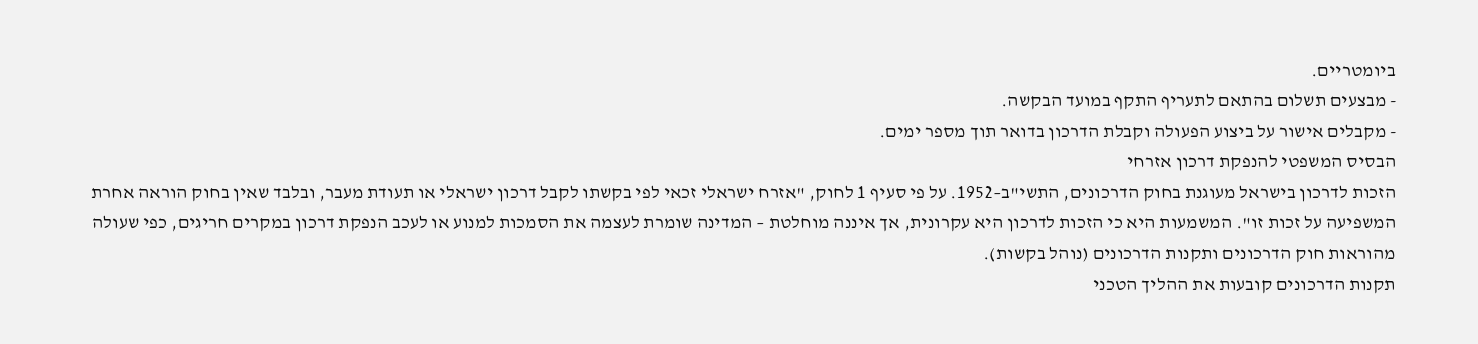ביומטריים.
- מבצעים תשלום בהתאם לתעריף התקף במועד הבקשה.
- מקבלים אישור על ביצוע הפעולה וקבלת הדרכון בדואר תוך מספר ימים.
הבסיס המשפטי להנפקת דרכון אזרחי
הזכות לדרכון בישראל מעוגנת בחוק הדרכונים, התשי"ב–1952. על פי סעיף 1 לחוק, "אזרח ישראלי זכאי לפי בקשתו לקבל דרכון ישראלי או תעודת מעבר, ובלבד שאין בחוק הוראה אחרת המשפיעה על זכות זו". המשמעות היא כי הזכות לדרכון היא עקרונית, אך איננה מוחלטת – המדינה שומרת לעצמה את הסמכות למנוע או לעכב הנפקת דרכון במקרים חריגים, כפי שעולה מהוראות חוק הדרכונים ותקנות הדרכונים (נוהל בקשות).
תקנות הדרכונים קובעות את ההליך הטכני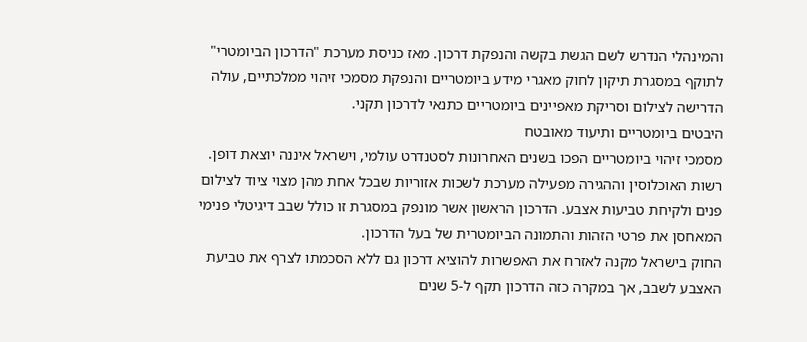והמינהלי הנדרש לשם הגשת בקשה והנפקת דרכון. מאז כניסת מערכת "הדרכון הביומטרי" לתוקף במסגרת תיקון לחוק מאגרי מידע ביומטריים והנפקת מסמכי זיהוי ממלכתיים, עולה הדרישה לצילום וסריקת מאפיינים ביומטריים כתנאי לדרכון תקני.
היבטים ביומטריים ותיעוד מאובטח
מסמכי זיהוי ביומטריים הפכו בשנים האחרונות לסטנדרט עולמי, וישראל איננה יוצאת דופן. רשות האוכלוסין וההגירה מפעילה מערכת לשכות אזוריות שבכל אחת מהן מצוי ציוד לצילום פנים ולקיחת טביעות אצבע. הדרכון הראשון אשר מונפק במסגרת זו כולל שבב דיגיטלי פנימי המאחסן את פרטי הזהות והתמונה הביומטרית של בעל הדרכון.
החוק בישראל מקנה לאזרח את האפשרות להוציא דרכון גם ללא הסכמתו לצרף את טביעת האצבע לשבב, אך במקרה כזה הדרכון תקף ל-5 שנים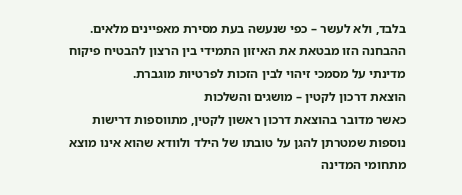בלבד, ולא לעשר – כפי שנעשה בעת מסירת מאפיינים מלאים. ההבחנה הזו מבטאת את האיזון התמידי בין הרצון להבטיח פיקוח מדינתי על מסמכי זיהוי לבין הזכות לפרטיות מוגברת.
הוצאת דרכון לקטין – מושגים והשלכות
כאשר מדובר בהוצאת דרכון ראשון לקטין, מתווספות דרישות נוספות שמטרתן להגן על טובתו של הילד ולוודא שהוא אינו מוצא מתחומי המדינה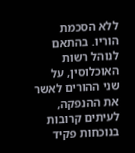ללא הסכמת הוריו. בהתאם לנוהל רשות האוכלוסין, על שני ההורים לאשר את ההנפקה, לעיתים קרובות בנוכחות פקיד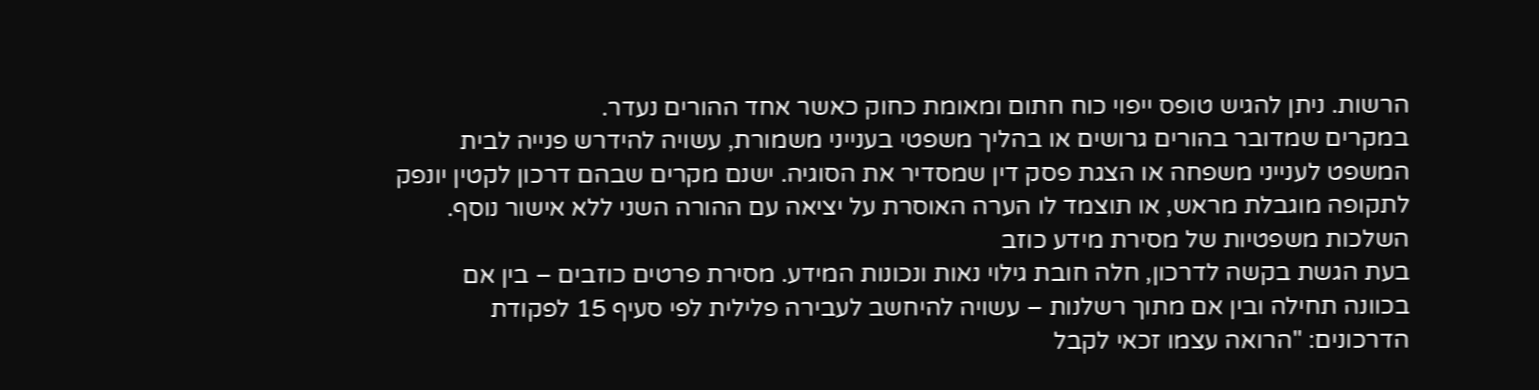הרשות. ניתן להגיש טופס ייפוי כוח חתום ומאומת כחוק כאשר אחד ההורים נעדר.
במקרים שמדובר בהורים גרושים או בהליך משפטי בענייני משמורת, עשויה להידרש פנייה לבית המשפט לענייני משפחה או הצגת פסק דין שמסדיר את הסוגיה. ישנם מקרים שבהם דרכון לקטין יונפק לתקופה מוגבלת מראש, או תוצמד לו הערה האוסרת על יציאה עם ההורה השני ללא אישור נוסף.
השלכות משפטיות של מסירת מידע כוזב
בעת הגשת בקשה לדרכון, חלה חובת גילוי נאות ונכונות המידע. מסירת פרטים כוזבים – בין אם בכוונה תחילה ובין אם מתוך רשלנות – עשויה להיחשב לעבירה פלילית לפי סעיף 15 לפקודת הדרכונים: "הרואה עצמו זכאי לקבל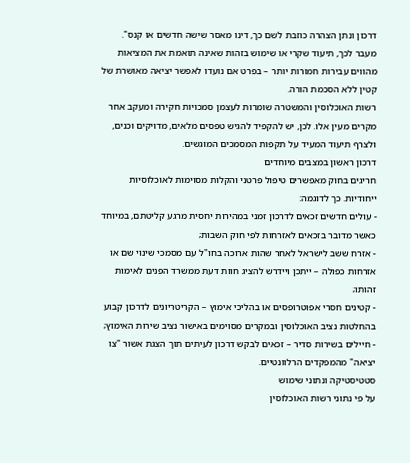דרכון ונתן הצהרה כוזבת לשם כך, דינו מאסר שישה חדשים או קנס". מעבר לכך, תיעוד שקרי או שימוש בזהות שאינה תואמת את המציאות מהווים עבירות חמורות יותר – בפרט אם נועדו לאפשר יציאה מאושרת של קטין ללא הסכמת הורה.
רשות האוכלוסין והמשטרה שומרות לעצמן סמכויות חקירה ומעקב אחר מקרים מעין אלו. לכן, יש להקפיד להגיש טפסים מלאים, מדויקים וכנים, ולצרף תיעוד המעיד על תקפות המסמכים המוגשים.
דרכון ראשון במצבים מיוחדים
חריגים בחוק מאפשרים טיפול פרטני והקלות מסוימות לאוכלוסיות ייחודיות. כך לדוגמה:
- עולים חדשים זכאים לדרכון זמני במהירות יחסית מרגע קליטתם, במיוחד כאשר מדובר בזכאים לאזרחות לפי חוק השבות;
- אזרח ששב לישראל לאחר שהות ארוכה בחו"ל עם מסמכי שינוי שם או אזרחות כפולה – ייתכן ויידרש להציג חוות דעת ממשרד הפנים לאימות זהותו;
- קטינים חסרי אפוטרופסים או בהליכי אימוץ – הקריטריונים לדרכון קבוע בהחלטות נציב האוכלוסין ובמקרים מסוימים באישור נציב שירות האימוץ;
- חיילים בשירות סדיר – זכאים לבקש דרכון לעיתים תוך הצגת אשור "צו יציאה" מהמפקדים הרלוונטיים.
סטטיסטיקה ונתוני שימוש
על פי נתוני רשות האוכלוסין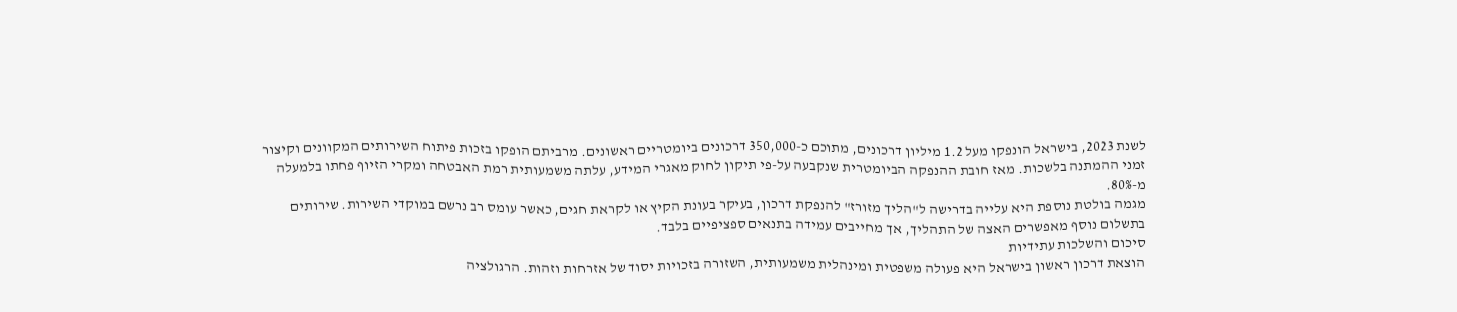לשנת 2023, בישראל הונפקו מעל 1.2 מיליון דרכונים, מתוכם כ-350,000 דרכונים ביומטריים ראשונים. מרביתם הופקו בזכות פיתוח השירותים המקוונים וקיצור זמני ההמתנה בלשכות. מאז חובת ההנפקה הביומטרית שנקבעה על-פי תיקון לחוק מאגרי המידע, עלתה משמעותית רמת האבטחה ומקרי הזיוף פחתו בלמעלה מ-80%.
מגמה בולטת נוספת היא עלייה בדרישה ל"הליך מזורז" להנפקת דרכון, בעיקר בעונת הקיץ או לקראת חגים, כאשר עומס רב נרשם במוקדי השירות. שירותים בתשלום נוסף מאפשרים האצה של התהליך, אך מחייבים עמידה בתנאים ספציפיים בלבד.
סיכום והשלכות עתידיות
הוצאת דרכון ראשון בישראל היא פעולה משפטית ומינהלית משמעותית, השזורה בזכויות יסוד של אזרחות וזהות. הרגולציה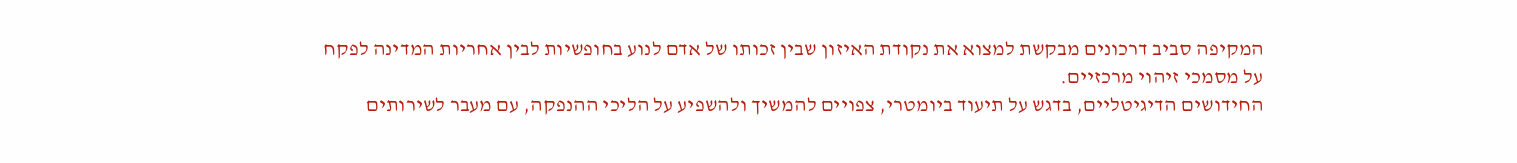המקיפה סביב דרכונים מבקשת למצוא את נקודת האיזון שבין זכותו של אדם לנוע בחופשיות לבין אחריות המדינה לפקח על מסמכי זיהוי מרכזיים.
החידושים הדיגיטליים, בדגש על תיעוד ביומטרי, צפויים להמשיך ולהשפיע על הליכי ההנפקה, עם מעבר לשירותים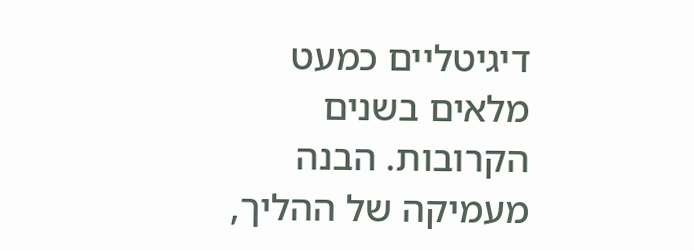דיגיטליים כמעט מלאים בשנים הקרובות. הבנה מעמיקה של ההליך,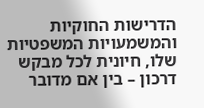הדרישות החוקיות והמשמעויות המשפטיות שלו, חיונית לכל מבקש דרכון – בין אם מדובר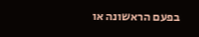בפעם הראשונה או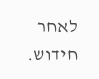לאחר חידוש.